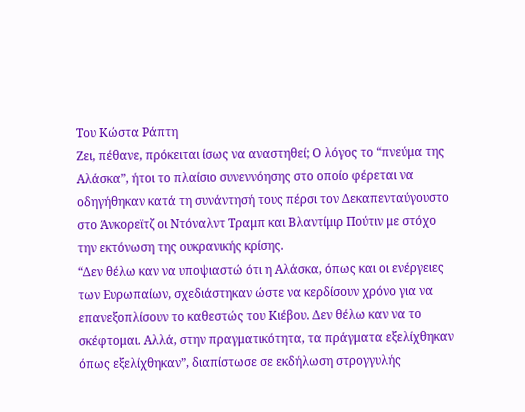Του Κώστα Ράπτη
Ζει, πέθανε, πρόκειται ίσως να αναστηθεί; Ο λόγος το “πνεύμα της Αλάσκα”, ήτοι το πλαίσιο συνεννόησης στο οποίο φέρεται να οδηγήθηκαν κατά τη συνάντησή τους πέρσι τον Δεκαπενταύγουστο στο Άνκορεϊτζ οι Ντόναλντ Τραμπ και Βλαντίμιρ Πούτιν με στόχο την εκτόνωση της ουκρανικής κρίσης.
“Δεν θέλω καν να υποψιαστώ ότι η Αλάσκα, όπως και οι ενέργειες των Ευρωπαίων, σχεδιάστηκαν ώστε να κερδίσουν χρόνο για να επανεξοπλίσουν το καθεστώς του Κιέβου. Δεν θέλω καν να το σκέφτομαι. Αλλά, στην πραγματικότητα, τα πράγματα εξελίχθηκαν όπως εξελίχθηκαν”, διαπίστωσε σε εκδήλωση στρογγυλής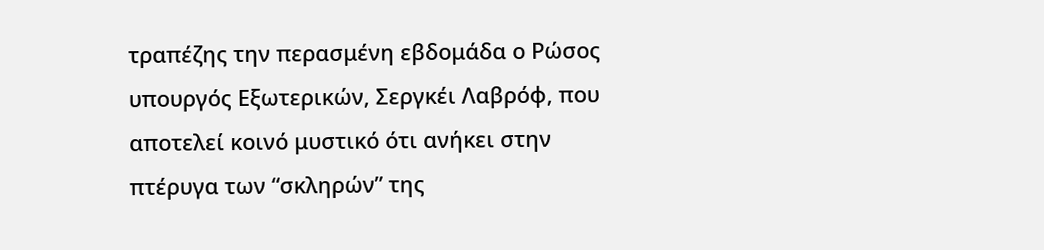τραπέζης την περασμένη εβδομάδα ο Ρώσος υπουργός Εξωτερικών, Σεργκέι Λαβρόφ, που αποτελεί κοινό μυστικό ότι ανήκει στην πτέρυγα των “σκληρών” της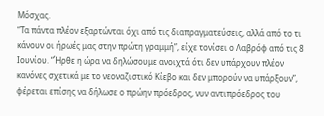Μόσχας.
“Τα πάντα πλέον εξαρτώνται όχι από τις διαπραγματεύσεις, αλλά από το τι κάνουν οι ήρωές μας στην πρώτη γραμμή”, είχε τονίσει ο Λαβρόφ από τις 8 Ιουνίου. “Ήρθε η ώρα να δηλώσουμε ανοιχτά ότι δεν υπάρχουν πλέον κανόνες σχετικά με το νεοναζιστικό Κίεβο και δεν μπορούν να υπάρξουν”, φέρεται επίσης να δήλωσε ο πρώην πρόεδρος, νυν αντιπρόεδρος του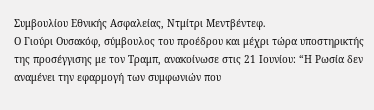Συμβουλίου Εθνικής Ασφαλείας, Ντμίτρι Μεντβέντεφ.
Ο Γιούρι Ουσακόφ, σύμβουλος του προέδρου και μέχρι τώρα υποστηρικτής της προσέγγισης με τον Τραμπ, ανακοίνωσε στις 21 Ιουνίου: “Η Ρωσία δεν αναμένει την εφαρμογή των συμφωνιών που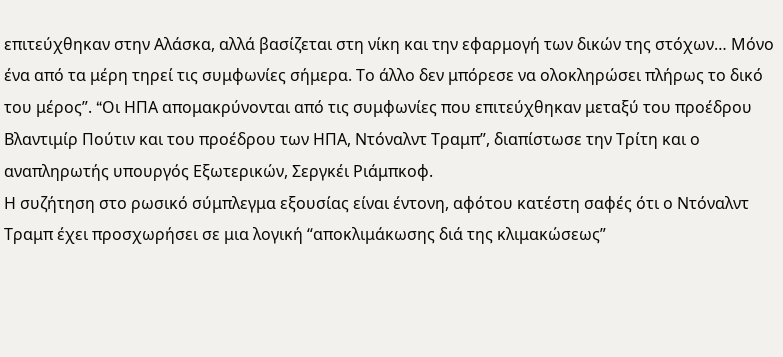επιτεύχθηκαν στην Αλάσκα, αλλά βασίζεται στη νίκη και την εφαρμογή των δικών της στόχων… Μόνο ένα από τα μέρη τηρεί τις συμφωνίες σήμερα. Το άλλο δεν μπόρεσε να ολοκληρώσει πλήρως το δικό του μέρος”. “Oι ΗΠΑ απομακρύνονται από τις συμφωνίες που επιτεύχθηκαν μεταξύ του προέδρου Βλαντιμίρ Πούτιν και του προέδρου των ΗΠΑ, Ντόναλντ Τραμπ”, διαπίστωσε την Τρίτη και ο αναπληρωτής υπουργός Εξωτερικών, Σεργκέι Ριάμπκοφ.
Η συζήτηση στο ρωσικό σύμπλεγμα εξουσίας είναι έντονη, αφότου κατέστη σαφές ότι ο Ντόναλντ Τραμπ έχει προσχωρήσει σε μια λογική “αποκλιμάκωσης διά της κλιμακώσεως”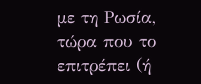με τη Ρωσία, τώρα που το επιτρέπει (ή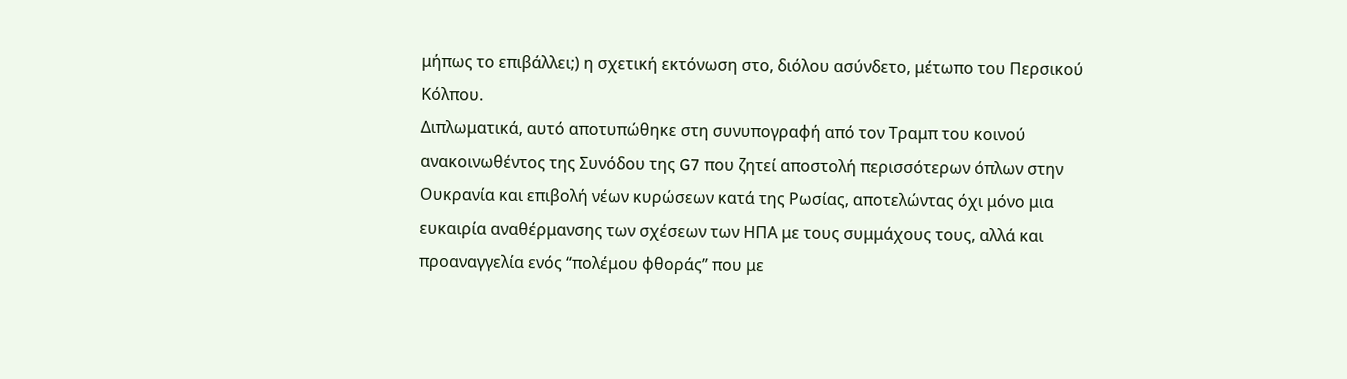μήπως το επιβάλλει;) η σχετική εκτόνωση στο, διόλου ασύνδετο, μέτωπο του Περσικού Κόλπου.
Διπλωματικά, αυτό αποτυπώθηκε στη συνυπογραφή από τον Τραμπ του κοινού ανακοινωθέντος της Συνόδου της G7 που ζητεί αποστολή περισσότερων όπλων στην Ουκρανία και επιβολή νέων κυρώσεων κατά της Ρωσίας, αποτελώντας όχι μόνο μια ευκαιρία αναθέρμανσης των σχέσεων των ΗΠΑ με τους συμμάχους τους, αλλά και προαναγγελία ενός “πολέμου φθοράς” που με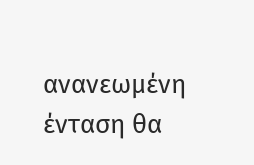ανανεωμένη ένταση θα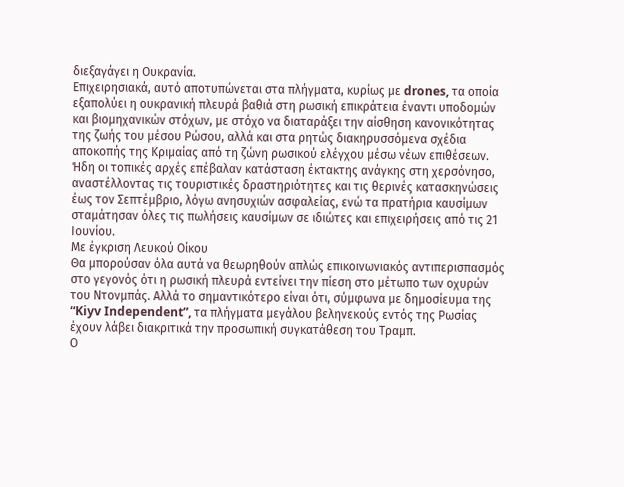διεξαγάγει η Ουκρανία.
Επιχειρησιακά, αυτό αποτυπώνεται στα πλήγματα, κυρίως με drones, τα οποία εξαπολύει η ουκρανική πλευρά βαθιά στη ρωσική επικράτεια έναντι υποδομών και βιομηχανικών στόχων, με στόχο να διαταράξει την αίσθηση κανονικότητας της ζωής του μέσου Ρώσου, αλλά και στα ρητώς διακηρυσσόμενα σχέδια αποκοπής της Κριμαίας από τη ζώνη ρωσικού ελέγχου μέσω νέων επιθέσεων.
Ήδη οι τοπικές αρχές επέβαλαν κατάσταση έκτακτης ανάγκης στη χερσόνησο, αναστέλλοντας τις τουριστικές δραστηριότητες και τις θερινές κατασκηνώσεις έως τον Σεπτέμβριο, λόγω ανησυχιών ασφαλείας, ενώ τα πρατήρια καυσίμων σταμάτησαν όλες τις πωλήσεις καυσίμων σε ιδιώτες και επιχειρήσεις από τις 21 Ιουνίου.
Με έγκριση Λευκού Οίκου
Θα μπορούσαν όλα αυτά να θεωρηθούν απλώς επικοινωνιακός αντιπερισπασμός στο γεγονός ότι η ρωσική πλευρά εντείνει την πίεση στο μέτωπο των οχυρών του Ντονμπάς. Αλλά το σημαντικότερο είναι ότι, σύμφωνα με δημοσίευμα της “Kiyv Independent”, τα πλήγματα μεγάλου βεληνεκούς εντός της Ρωσίας έχουν λάβει διακριτικά την προσωπική συγκατάθεση του Τραμπ.
Ο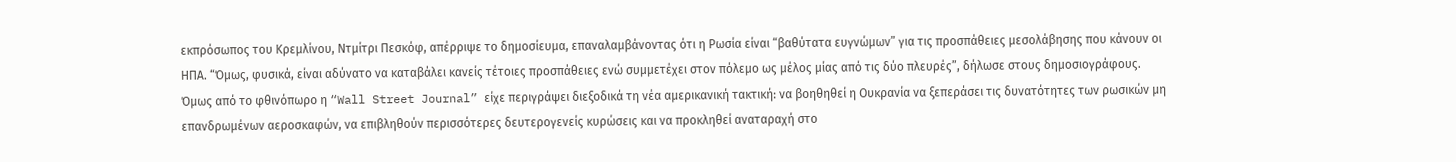εκπρόσωπος του Κρεμλίνου, Ντμίτρι Πεσκόφ, απέρριψε το δημοσίευμα, επαναλαμβάνοντας ότι η Ρωσία είναι “βαθύτατα ευγνώμων” για τις προσπάθειες μεσολάβησης που κάνουν οι ΗΠΑ. “Όμως, φυσικά, είναι αδύνατο να καταβάλει κανείς τέτοιες προσπάθειες ενώ συμμετέχει στον πόλεμο ως μέλος μίας από τις δύο πλευρές”, δήλωσε στους δημοσιογράφους.
Όμως από το φθινόπωρο η “Wall Street Journal” είχε περιγράψει διεξοδικά τη νέα αμερικανική τακτική: να βοηθηθεί η Ουκρανία να ξεπεράσει τις δυνατότητες των ρωσικών μη επανδρωμένων αεροσκαφών, να επιβληθούν περισσότερες δευτερογενείς κυρώσεις και να προκληθεί αναταραχή στο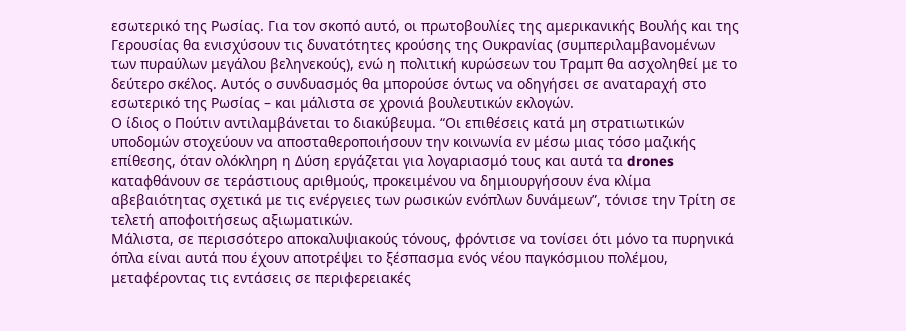εσωτερικό της Ρωσίας. Για τον σκοπό αυτό, οι πρωτοβουλίες της αμερικανικής Βουλής και της Γερουσίας θα ενισχύσουν τις δυνατότητες κρούσης της Ουκρανίας (συμπεριλαμβανομένων των πυραύλων μεγάλου βεληνεκούς), ενώ η πολιτική κυρώσεων του Τραμπ θα ασχοληθεί με το δεύτερο σκέλος. Αυτός ο συνδυασμός θα μπορούσε όντως να οδηγήσει σε αναταραχή στο εσωτερικό της Ρωσίας – και μάλιστα σε χρονιά βουλευτικών εκλογών.
Ο ίδιος ο Πούτιν αντιλαμβάνεται το διακύβευμα. “Οι επιθέσεις κατά μη στρατιωτικών υποδομών στοχεύουν να αποσταθεροποιήσουν την κοινωνία εν μέσω μιας τόσο μαζικής επίθεσης, όταν ολόκληρη η Δύση εργάζεται για λογαριασμό τους και αυτά τα drones καταφθάνουν σε τεράστιους αριθμούς, προκειμένου να δημιουργήσουν ένα κλίμα αβεβαιότητας σχετικά με τις ενέργειες των ρωσικών ενόπλων δυνάμεων”, τόνισε την Τρίτη σε τελετή αποφοιτήσεως αξιωματικών.
Μάλιστα, σε περισσότερο αποκαλυψιακούς τόνους, φρόντισε να τονίσει ότι μόνο τα πυρηνικά όπλα είναι αυτά που έχουν αποτρέψει το ξέσπασμα ενός νέου παγκόσμιου πολέμου, μεταφέροντας τις εντάσεις σε περιφερειακές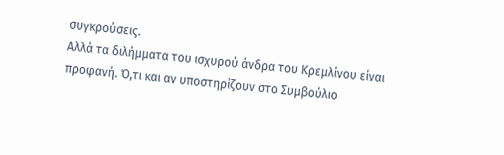συγκρούσεις.
Αλλά τα διλήμματα του ισχυρού άνδρα του Κρεμλίνου είναι προφανή. Ό,τι και αν υποστηρίζουν στο Συμβούλιο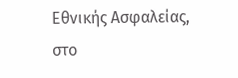Εθνικής Ασφαλείας, στο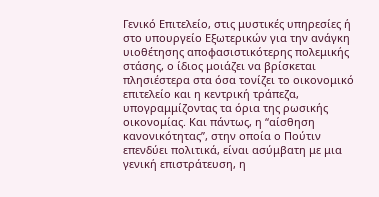Γενικό Επιτελείο, στις μυστικές υπηρεσίες ή στο υπουργείο Εξωτερικών για την ανάγκη υιοθέτησης αποφασιστικότερης πολεμικής στάσης, ο ίδιος μοιάζει να βρίσκεται πλησιέστερα στα όσα τονίζει το οικονομικό επιτελείο και η κεντρική τράπεζα, υπογραμμίζοντας τα όρια της ρωσικής οικονομίας. Και πάντως, η “αίσθηση κανονικότητας”, στην οποία ο Πούτιν επενδύει πολιτικά, είναι ασύμβατη με μια γενική επιστράτευση, η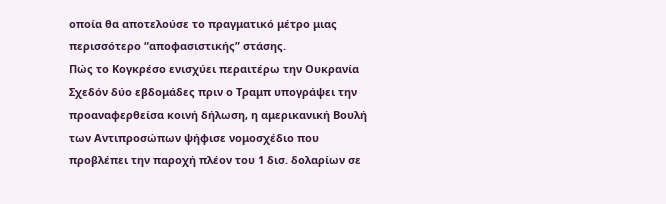οποία θα αποτελούσε το πραγματικό μέτρο μιας περισσότερο “αποφασιστικής” στάσης.
Πώς το Κογκρέσο ενισχύει περαιτέρω την Ουκρανία
Σχεδόν δύο εβδομάδες πριν ο Τραμπ υπογράψει την προαναφερθείσα κοινή δήλωση, η αμερικανική Βουλή των Αντιπροσώπων ψήφισε νομοσχέδιο που προβλέπει την παροχή πλέον του 1 δισ. δολαρίων σε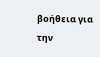βοήθεια για την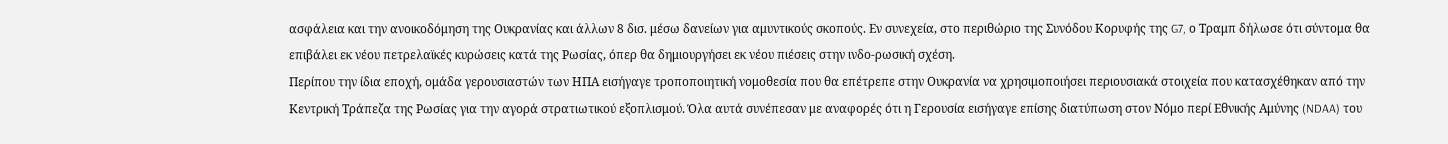ασφάλεια και την ανοικοδόμηση της Ουκρανίας και άλλων 8 δισ. μέσω δανείων για αμυντικούς σκοπούς. Εν συνεχεία, στο περιθώριο της Συνόδου Κορυφής της G7, ο Τραμπ δήλωσε ότι σύντομα θα επιβάλει εκ νέου πετρελαϊκές κυρώσεις κατά της Ρωσίας, όπερ θα δημιουργήσει εκ νέου πιέσεις στην ινδο-ρωσική σχέση.
Περίπου την ίδια εποχή, ομάδα γερουσιαστών των ΗΠΑ εισήγαγε τροποποιητική νομοθεσία που θα επέτρεπε στην Ουκρανία να χρησιμοποιήσει περιουσιακά στοιχεία που κατασχέθηκαν από την Κεντρική Τράπεζα της Ρωσίας για την αγορά στρατιωτικού εξοπλισμού. Όλα αυτά συνέπεσαν με αναφορές ότι η Γερουσία εισήγαγε επίσης διατύπωση στον Νόμο περί Εθνικής Αμύνης (NDAA) του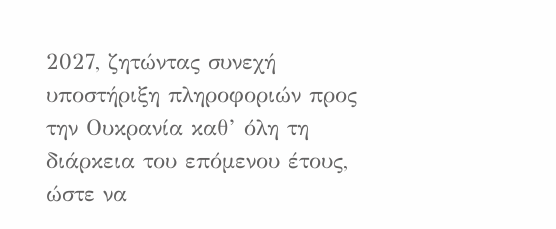2027, ζητώντας συνεχή υποστήριξη πληροφοριών προς την Ουκρανία καθ’ όλη τη διάρκεια του επόμενου έτους, ώστε να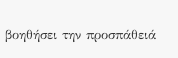βοηθήσει την προσπάθειά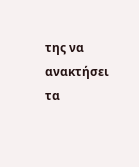της να ανακτήσει τα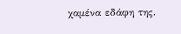χαμένα εδάφη της.